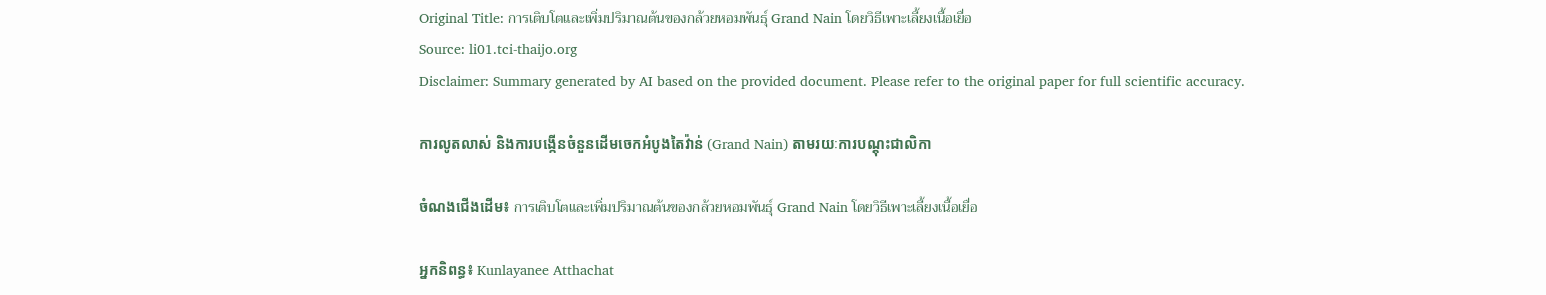Original Title: การเติบโตและเพิ่มปริมาณต้นของกล้วยหอมพันธุ์ Grand Nain โดยวิธีเพาะเลี้ยงเนื้อเยื่อ
Source: li01.tci-thaijo.org
Disclaimer: Summary generated by AI based on the provided document. Please refer to the original paper for full scientific accuracy.

ការលូតលាស់ និងការបង្កើនចំនួនដើមចេកអំបូងតៃវ៉ាន់ (Grand Nain) តាមរយៈការបណ្តុះជាលិកា

ចំណងជើងដើម៖ การเติบโตและเพิ่มปริมาณต้นของกล้วยหอมพันธุ์ Grand Nain โดยวิธีเพาะเลี้ยงเนื้อเยื่อ

អ្នកនិពន្ធ៖ Kunlayanee Atthachat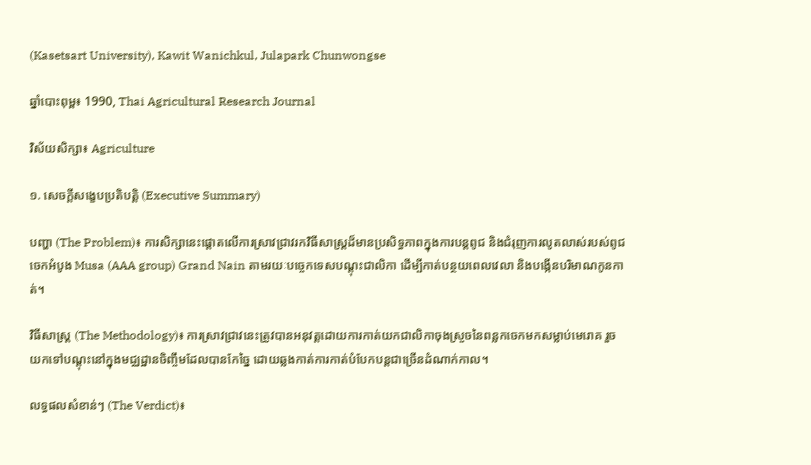(Kasetsart University), Kawit Wanichkul, Julapark Chunwongse

ឆ្នាំបោះពុម្ព៖ 1990, Thai Agricultural Research Journal

វិស័យសិក្សា៖ Agriculture

១. សេចក្តីសង្ខេបប្រតិបត្តិ (Executive Summary)

បញ្ហា (The Problem)៖ ការសិក្សានេះផ្តោតលើការស្រាវជ្រាវរកវិធីសាស្រ្តដ៏មានប្រសិទ្ធភាពក្នុងការបន្តពូជ និងជំរុញការលូតលាស់របស់ពូជចេកអំបូង Musa (AAA group) Grand Nain តាមរយៈបច្ចេកទេសបណ្តុះជាលិកា ដើម្បីកាត់បន្ថយពេលវេលា និងបង្កើនបរិមាណកូនកាត់។

វិធីសាស្ត្រ (The Methodology)៖ ការស្រាវជ្រាវនេះត្រូវបានអនុវត្តដោយការកាត់យកជាលិកាចុងស្រួចនៃពន្លកចេកមកសម្លាប់មេរោគ រួចយកទៅបណ្តុះនៅក្នុងមជ្ឈដ្ឋានចិញ្ចឹមដែលបានកែច្នៃ ដោយឆ្លងកាត់ការកាត់បំបែកបន្តជាច្រើនដំណាក់កាល។

លទ្ធផលសំខាន់ៗ (The Verdict)៖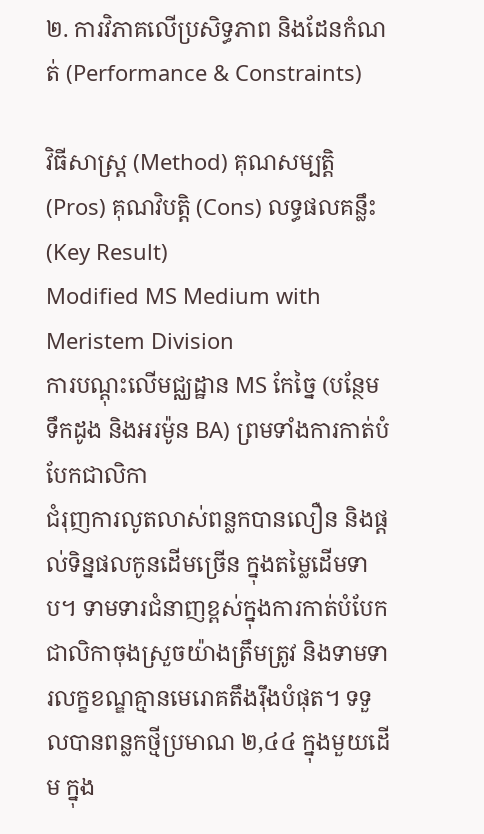២. ការវិភាគលើប្រសិទ្ធភាព និងដែនកំណត់ (Performance & Constraints)

វិធីសាស្ត្រ (Method) គុណសម្បត្តិ (Pros) គុណវិបត្តិ (Cons) លទ្ធផលគន្លឹះ (Key Result)
Modified MS Medium with Meristem Division
ការបណ្តុះលើមជ្ឈដ្ឋាន MS កែច្នៃ (បន្ថែមទឹកដូង និងអរម៉ូន BA) ព្រមទាំងការកាត់បំបែកជាលិកា
ជំរុញការលូតលាស់ពន្លកបានលឿន និងផ្តល់ទិន្នផលកូនដើមច្រើន ក្នុងតម្លៃដើមទាប។ ទាមទារជំនាញខ្ពស់ក្នុងការកាត់បំបែកជាលិកាចុងស្រួចយ៉ាងត្រឹមត្រូវ និងទាមទារលក្ខខណ្ឌគ្មានមេរោគតឹងរ៉ឹងបំផុត។ ទទួលបានពន្លកថ្មីប្រមាណ ២,៤៤ ក្នុងមួយដើម ក្នុង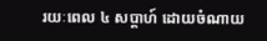រយៈពេល ៤ សប្តាហ៍ ដោយចំណាយ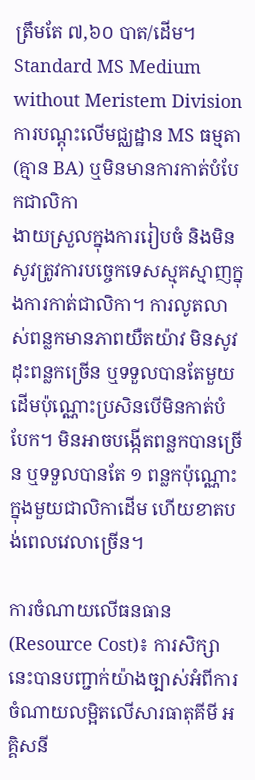ត្រឹមតែ ៧,៦០ បាត/ដើម។
Standard MS Medium without Meristem Division
ការបណ្តុះលើមជ្ឈដ្ឋាន MS ធម្មតា (គ្មាន BA) ឬមិនមានការកាត់បំបែកជាលិកា
ងាយស្រួលក្នុងការរៀបចំ និងមិនសូវត្រូវការបច្ចេកទេសស្មុគស្មាញក្នុងការកាត់ជាលិកា។ ការលូតលាស់ពន្លកមានភាពយឺតយ៉ាវ មិនសូវដុះពន្លកច្រើន ឬទទួលបានតែមួយដើមប៉ុណ្ណោះប្រសិនបើមិនកាត់បំបែក។ មិនអាចបង្កើតពន្លកបានច្រើន ឬទទួលបានតែ ១ ពន្លកប៉ុណ្ណោះក្នុងមួយជាលិកាដើម ហើយខាតបង់ពេលវេលាច្រើន។

ការចំណាយលើធនធាន (Resource Cost)៖ ការសិក្សានេះបានបញ្ជាក់យ៉ាងច្បាស់អំពីការចំណាយលម្អិតលើសារធាតុគីមី អគ្គិសនី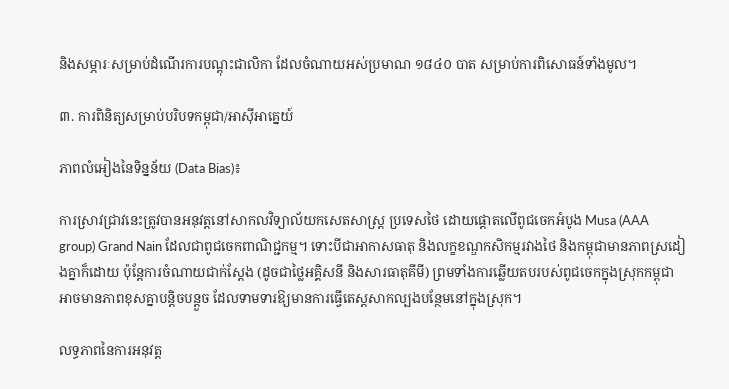និងសម្ភារៈសម្រាប់ដំណើរការបណ្តុះជាលិកា ដែលចំណាយអស់ប្រមាណ ១៨៤០ បាត សម្រាប់ការពិសោធន៍ទាំងមូល។

៣. ការពិនិត្យសម្រាប់បរិបទកម្ពុជា/អាស៊ីអាគ្នេយ៍

ភាពលំអៀងនៃទិន្នន័យ (Data Bias)៖

ការស្រាវជ្រាវនេះត្រូវបានអនុវត្តនៅសាកលវិទ្យាល័យកសេតសាស្ត្រ ប្រទេសថៃ ដោយផ្តោតលើពូជចេកអំបូង Musa (AAA group) Grand Nain ដែលជាពូជចេកពាណិជ្ជកម្ម។ ទោះបីជាអាកាសធាតុ និងលក្ខខណ្ឌកសិកម្មរវាងថៃ និងកម្ពុជាមានភាពស្រដៀងគ្នាក៏ដោយ ប៉ុន្តែការចំណាយជាក់ស្តែង (ដូចជាថ្លៃអគ្គិសនី និងសារធាតុគីមី) ព្រមទាំងការឆ្លើយតបរបស់ពូជចេកក្នុងស្រុកកម្ពុជា អាចមានភាពខុសគ្នាបន្តិចបន្តួច ដែលទាមទារឱ្យមានការធ្វើតេស្តសាកល្បងបន្ថែមនៅក្នុងស្រុក។

លទ្ធភាពនៃការអនុវត្ត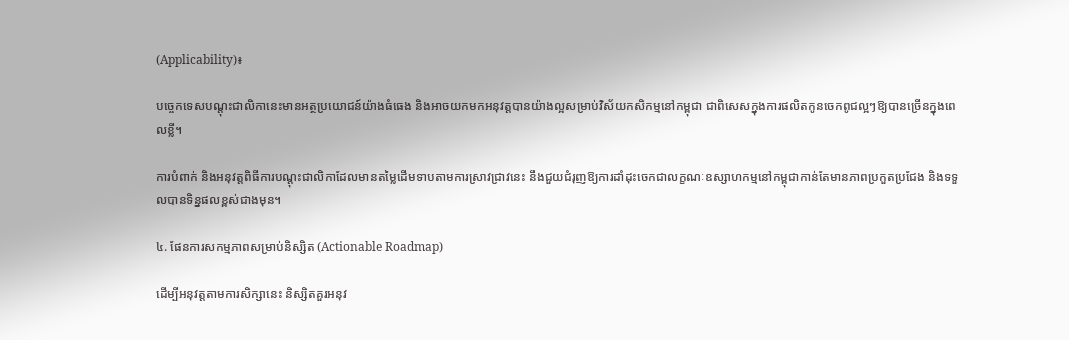(Applicability)៖

បច្ចេកទេសបណ្តុះជាលិកានេះមានអត្ថប្រយោជន៍យ៉ាងធំធេង និងអាចយកមកអនុវត្តបានយ៉ាងល្អសម្រាប់វិស័យកសិកម្មនៅកម្ពុជា ជាពិសេសក្នុងការផលិតកូនចេកពូជល្អៗឱ្យបានច្រើនក្នុងពេលខ្លី។

ការបំពាក់ និងអនុវត្តពិធីការបណ្តុះជាលិកាដែលមានតម្លៃដើមទាបតាមការស្រាវជ្រាវនេះ នឹងជួយជំរុញឱ្យការដាំដុះចេកជាលក្ខណៈឧស្សាហកម្មនៅកម្ពុជាកាន់តែមានភាពប្រកួតប្រជែង និងទទួលបានទិន្នផលខ្ពស់ជាងមុន។

៤. ផែនការសកម្មភាពសម្រាប់និស្សិត (Actionable Roadmap)

ដើម្បីអនុវត្តតាមការសិក្សានេះ និស្សិតគួរអនុវ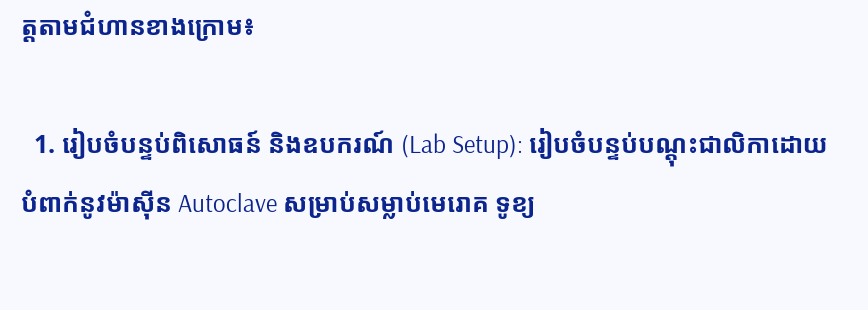ត្តតាមជំហានខាងក្រោម៖

  1. រៀបចំបន្ទប់ពិសោធន៍ និងឧបករណ៍ (Lab Setup): រៀបចំបន្ទប់បណ្តុះជាលិកាដោយបំពាក់នូវម៉ាស៊ីន Autoclave សម្រាប់សម្លាប់មេរោគ ទូខ្យ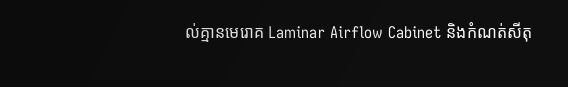ល់គ្មានមេរោគ Laminar Airflow Cabinet និងកំណត់សីតុ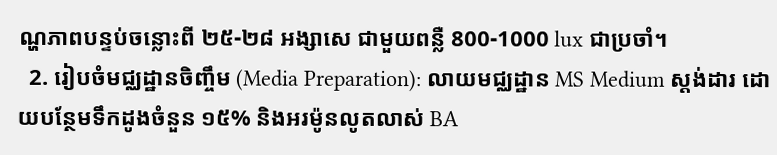ណ្ហភាពបន្ទប់ចន្លោះពី ២៥-២៨ អង្សាសេ ជាមួយពន្លឺ 800-1000 lux ជាប្រចាំ។
  2. រៀបចំមជ្ឈដ្ឋានចិញ្ចឹម (Media Preparation): លាយមជ្ឈដ្ឋាន MS Medium ស្តង់ដារ ដោយបន្ថែមទឹកដូងចំនួន ១៥% និងអរម៉ូនលូតលាស់ BA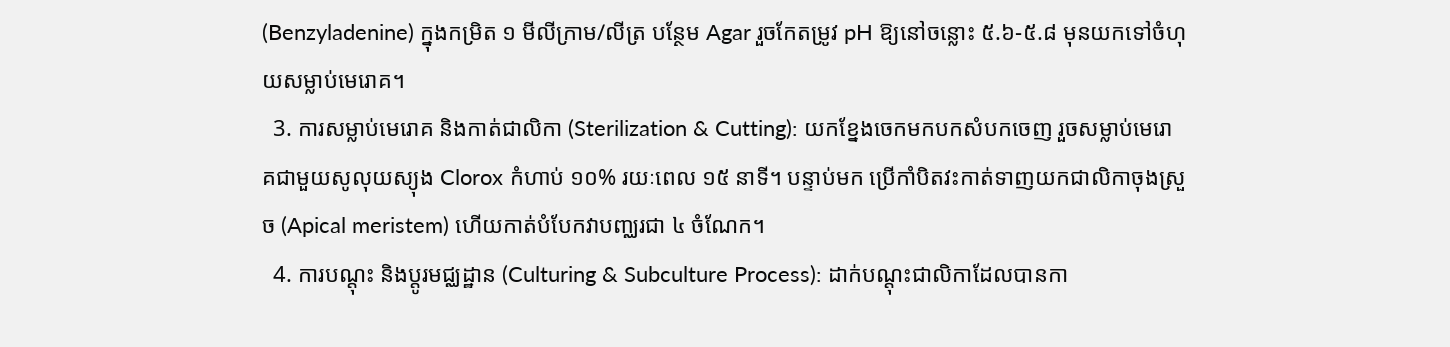(Benzyladenine) ក្នុងកម្រិត ១ មីលីក្រាម/លីត្រ បន្ថែម Agar រួចកែតម្រូវ pH ឱ្យនៅចន្លោះ ៥.៦-៥.៨ មុនយកទៅចំហុយសម្លាប់មេរោគ។
  3. ការសម្លាប់មេរោគ និងកាត់ជាលិកា (Sterilization & Cutting): យកខ្នែងចេកមកបកសំបកចេញ រួចសម្លាប់មេរោគជាមួយសូលុយស្យុង Clorox កំហាប់ ១០% រយៈពេល ១៥ នាទី។ បន្ទាប់មក ប្រើកាំបិតវះកាត់ទាញយកជាលិកាចុងស្រួច (Apical meristem) ហើយកាត់បំបែកវាបញ្ឈរជា ៤ ចំណែក។
  4. ការបណ្តុះ និងប្តូរមជ្ឈដ្ឋាន (Culturing & Subculture Process): ដាក់បណ្តុះជាលិកាដែលបានកា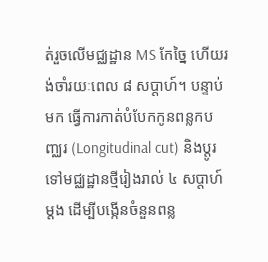ត់រួចលើមជ្ឈដ្ឋាន MS កែច្នៃ ហើយរង់ចាំរយៈពេល ៨ សប្តាហ៍។ បន្ទាប់មក ធ្វើការកាត់បំបែកកូនពន្លកបញ្ឈរ (Longitudinal cut) និងប្តូរទៅមជ្ឈដ្ឋានថ្មីរៀងរាល់ ៤ សប្តាហ៍ម្តង ដើម្បីបង្កើនចំនួនពន្ល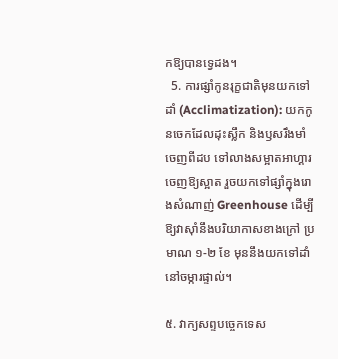កឱ្យបានទ្វេដង។
  5. ការផ្សាំកូនរុក្ខជាតិមុនយកទៅដាំ (Acclimatization): យកកូនចេកដែលដុះស្លឹក និងឫសរឹងមាំចេញពីដប ទៅលាងសម្អាតអាហ្គារចេញឱ្យស្អាត រួចយកទៅផ្សាំក្នុងរោងសំណាញ់ Greenhouse ដើម្បីឱ្យវាស៊ាំនឹងបរិយាកាសខាងក្រៅ ប្រមាណ ១-២ ខែ មុននឹងយកទៅដាំនៅចម្ការផ្ទាល់។

៥. វាក្យសព្ទបច្ចេកទេស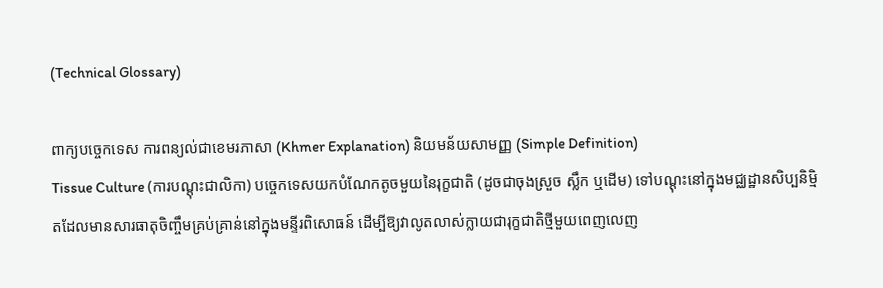(Technical Glossary)

ពាក្យបច្ចេកទេស ការពន្យល់ជាខេមរភាសា (Khmer Explanation) និយមន័យសាមញ្ញ (Simple Definition)
Tissue Culture (ការបណ្តុះជាលិកា) បច្ចេកទេសយកបំណែកតូចមួយនៃរុក្ខជាតិ (ដូចជាចុងស្រួច ស្លឹក ឬដើម) ទៅបណ្តុះនៅក្នុងមជ្ឈដ្ឋានសិប្បនិម្មិតដែលមានសារធាតុចិញ្ចឹមគ្រប់គ្រាន់នៅក្នុងមន្ទីរពិសោធន៍ ដើម្បីឱ្យវាលូតលាស់ក្លាយជារុក្ខជាតិថ្មីមួយពេញលេញ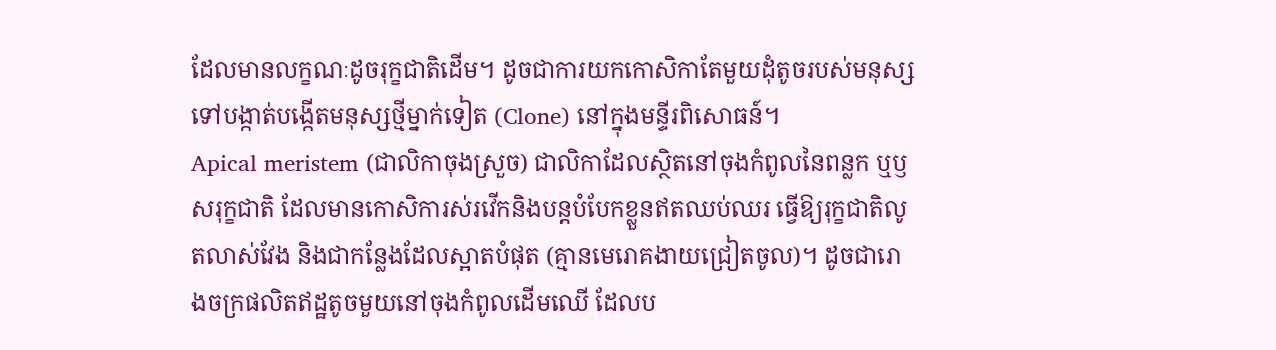ដែលមានលក្ខណៈដូចរុក្ខជាតិដើម។ ដូចជាការយកកោសិកាតែមួយដុំតូចរបស់មនុស្សទៅបង្កាត់បង្កើតមនុស្សថ្មីម្នាក់ទៀត (Clone) នៅក្នុងមន្ទីរពិសោធន៍។
Apical meristem (ជាលិកាចុងស្រួច) ជាលិកាដែលស្ថិតនៅចុងកំពូលនៃពន្លក ឬឫសរុក្ខជាតិ ដែលមានកោសិការស់រវើកនិងបន្តបំបែកខ្លួនឥតឈប់ឈរ ធ្វើឱ្យរុក្ខជាតិលូតលាស់វែង និងជាកន្លែងដែលស្អាតបំផុត (គ្មានមេរោគងាយជ្រៀតចូល)។ ដូចជារោងចក្រផលិតឥដ្ឋតូចមួយនៅចុងកំពូលដើមឈើ ដែលប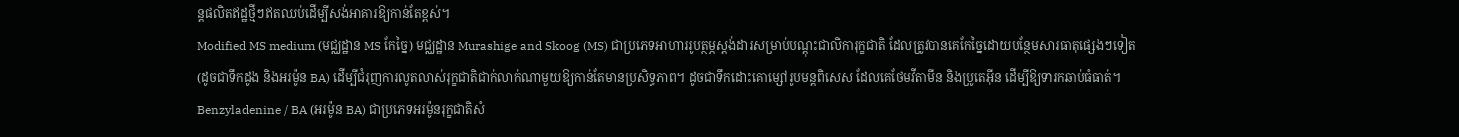ន្តផលិតឥដ្ឋថ្មីៗឥតឈប់ដើម្បីសង់អាគារឱ្យកាន់តែខ្ពស់។
Modified MS medium (មជ្ឈដ្ឋាន MS កែច្នៃ) មជ្ឈដ្ឋាន Murashige and Skoog (MS) ជាប្រភេទអាហាររូបត្ថម្ភស្តង់ដារសម្រាប់បណ្តុះជាលិការុក្ខជាតិ ដែលត្រូវបានគេកែច្នៃដោយបន្ថែមសារធាតុផ្សេងៗទៀត (ដូចជាទឹកដូង និងអរម៉ូន BA) ដើម្បីជំរុញការលូតលាស់រុក្ខជាតិជាក់លាក់ណាមួយឱ្យកាន់តែមានប្រសិទ្ធភាព។ ដូចជាទឹកដោះគោម្សៅរូបមន្តពិសេស ដែលគេថែមវីតាមីន និងប្រូតេអ៊ីន ដើម្បីឱ្យទារកឆាប់ធំធាត់។
Benzyladenine / BA (អរម៉ូន BA) ជាប្រភេទអរម៉ូនរុក្ខជាតិសំ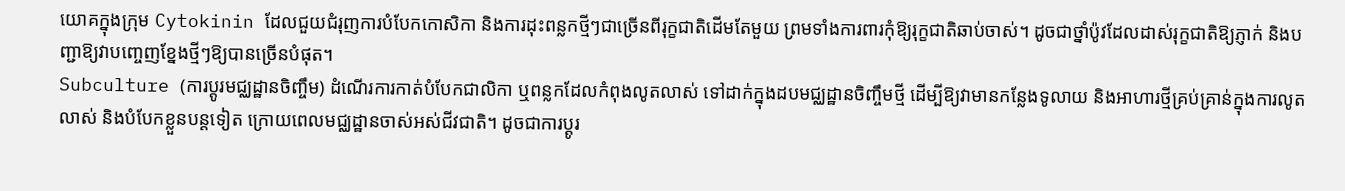យោគក្នុងក្រុម Cytokinin ដែលជួយជំរុញការបំបែកកោសិកា និងការដុះពន្លកថ្មីៗជាច្រើនពីរុក្ខជាតិដើមតែមួយ ព្រមទាំងការពារកុំឱ្យរុក្ខជាតិឆាប់ចាស់។ ដូចជាថ្នាំប៉ូវដែលដាស់រុក្ខជាតិឱ្យភ្ញាក់ និងបញ្ជាឱ្យវាបញ្ចេញខ្នែងថ្មីៗឱ្យបានច្រើនបំផុត។
Subculture (ការប្តូរមជ្ឈដ្ឋានចិញ្ចឹម) ដំណើរការកាត់បំបែកជាលិកា ឬពន្លកដែលកំពុងលូតលាស់ ទៅដាក់ក្នុងដបមជ្ឈដ្ឋានចិញ្ចឹមថ្មី ដើម្បីឱ្យវាមានកន្លែងទូលាយ និងអាហារថ្មីគ្រប់គ្រាន់ក្នុងការលូតលាស់ និងបំបែកខ្លួនបន្តទៀត ក្រោយពេលមជ្ឈដ្ឋានចាស់អស់ជីវជាតិ។ ដូចជាការប្តូរ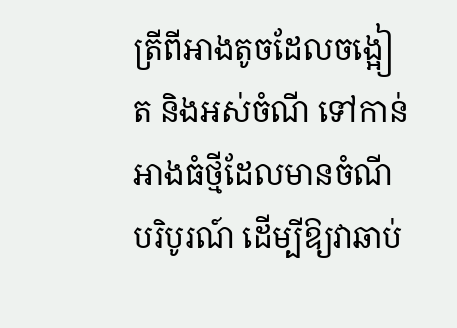ត្រីពីអាងតូចដែលចង្អៀត និងអស់ចំណី ទៅកាន់អាងធំថ្មីដែលមានចំណីបរិបូរណ៍ ដើម្បីឱ្យវាឆាប់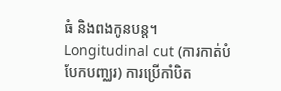ធំ និងពងកូនបន្ត។
Longitudinal cut (ការកាត់បំបែកបញ្ឈរ) ការប្រើកាំបិត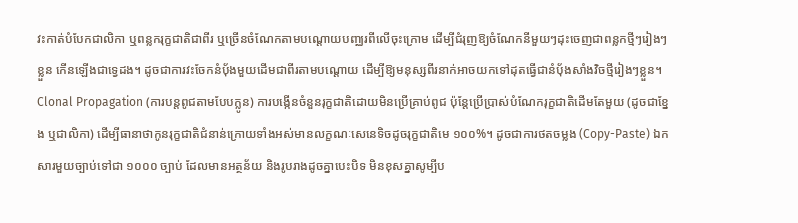វះកាត់បំបែកជាលិកា ឬពន្លករុក្ខជាតិជាពីរ ឬច្រើនចំណែកតាមបណ្តោយបញ្ឈរពីលើចុះក្រោម ដើម្បីជំរុញឱ្យចំណែកនីមួយៗដុះចេញជាពន្លកថ្មីៗរៀងៗខ្លួន កើនឡើងជាទ្វេដង។ ដូចជាការវះចែកនំប៉័ងមួយដើមជាពីរតាមបណ្តោយ ដើម្បីឱ្យមនុស្សពីរនាក់អាចយកទៅដុតធ្វើជានំប៉័ងសាំងវិចថ្មីរៀងៗខ្លួន។
Clonal Propagation (ការបន្តពូជតាមបែបក្លូន) ការបង្កើនចំនួនរុក្ខជាតិដោយមិនប្រើគ្រាប់ពូជ ប៉ុន្តែប្រើប្រាស់បំណែករុក្ខជាតិដើមតែមួយ (ដូចជាខ្នែង ឬជាលិកា) ដើម្បីធានាថាកូនរុក្ខជាតិជំនាន់ក្រោយទាំងអស់មានលក្ខណៈសេនេទិចដូចរុក្ខជាតិមេ ១០០%។ ដូចជាការថតចម្លង (Copy-Paste) ឯកសារមួយច្បាប់ទៅជា ១០០០ ច្បាប់ ដែលមានអត្ថន័យ និងរូបរាងដូចគ្នាបេះបិទ មិនខុសគ្នាសូម្បីប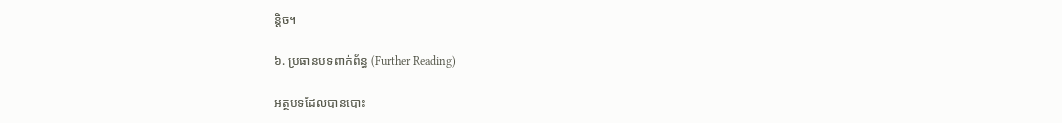ន្តិច។

៦. ប្រធានបទពាក់ព័ន្ធ (Further Reading)

អត្ថបទដែលបានបោះ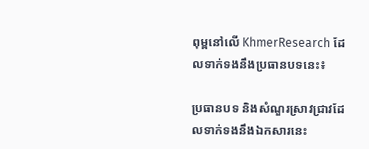ពុម្ពនៅលើ KhmerResearch ដែលទាក់ទងនឹងប្រធានបទនេះ៖

ប្រធានបទ និងសំណួរស្រាវជ្រាវដែលទាក់ទងនឹងឯកសារនេះ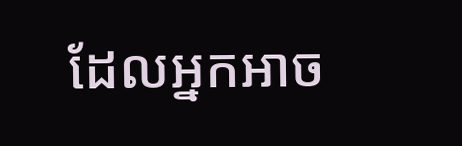ដែលអ្នកអាច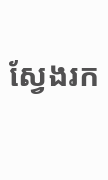ស្វែងរក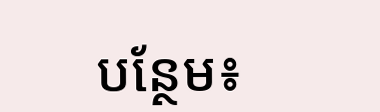បន្ថែម៖